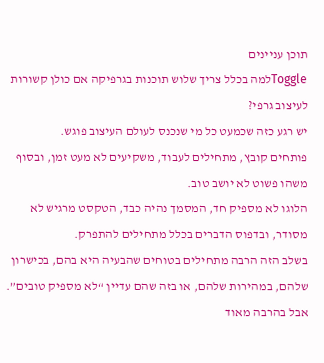תוכן עניינים
Toggleלמה בכלל צריך שלוש תוכנות בגרפיקה אם כולן קשורות לעיצוב גרפי?
יש רגע כזה שכמעט כל מי שנכנס לעולם העיצוב פוגש.
פותחים קובץ, מתחילים לעבוד, משקיעים לא מעט זמן, ובסוף משהו פשוט לא יושב טוב.
הלוגו לא מספיק חד, המסמך נהיה כבד, הטקסט מרגיש לא מסודר, ובדפוס הדברים בכלל מתחילים להתפרק.
בשלב הזה הרבה מתחילים בטוחים שהבעיה היא בהם, בכישרון שלהם, במהירות שלהם, או בזה שהם עדיין “לא מספיק טובים”.
אבל בהרבה מאוד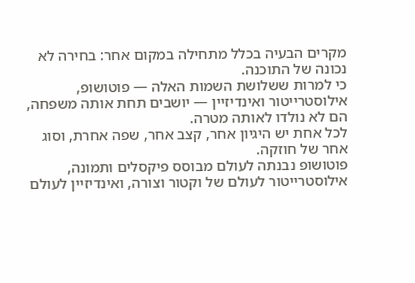מקרים הבעיה בכלל מתחילה במקום אחר: בחירה לא נכונה של התוכנה.
כי למרות ששלושת השמות האלה — פוטושופ, אילוסטרייטור ואינדיזיין — יושבים תחת אותה משפחה, הם לא נולדו לאותה מטרה.
לכל אחת יש היגיון אחר, קצב אחר, שפה אחרת, וסוג אחר של חוזקה.
פוטושופ נבנתה לעולם מבוסס פיקסלים ותמונה, אילוסטרייטור לעולם של וקטור וצורה, ואינדיזיין לעולם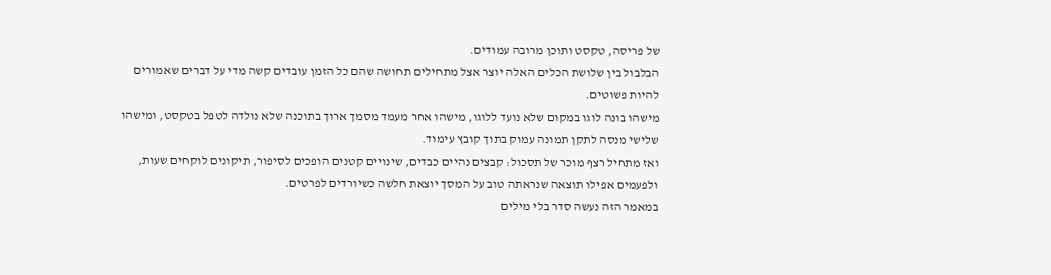של פריסה, טקסט ותוכן מרובה עמודים.
הבלבול בין שלושת הכלים האלה יוצר אצל מתחילים תחושה שהם כל הזמן עובדים קשה מדי על דברים שאמורים להיות פשוטים.
מישהו בונה לוגו במקום שלא נועד ללוגו, מישהו אחר מעמד מסמך ארוך בתוכנה שלא נולדה לטפל בטקסט, ומישהו שלישי מנסה לתקן תמונה עמוק בתוך קובץ עימוד.
ואז מתחיל רצף מוכר של תסכול: קבצים נהיים כבדים, שינויים קטנים הופכים לסיפור, תיקונים לוקחים שעות, ולפעמים אפילו תוצאה שנראתה טוב על המסך יוצאת חלשה כשיורדים לפרטים.
במאמר הזה נעשה סדר בלי מילים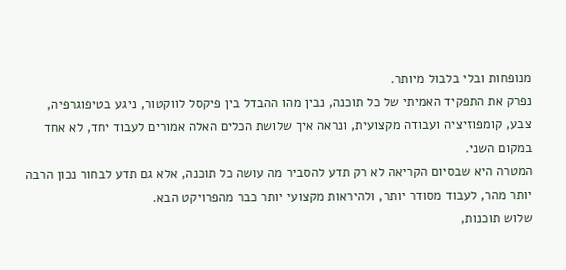מנופחות ובלי בלבול מיותר.
נפרק את התפקיד האמיתי של כל תוכנה, נבין מהו ההבדל בין פיקסל לווקטור, ניגע בטיפוגרפיה, צבע, קומפוזיציה ועבודה מקצועית, ונראה איך שלושת הכלים האלה אמורים לעבוד יחד, לא אחד במקום השני.
המטרה היא שבסיום הקריאה לא רק תדע להסביר מה עושה כל תוכנה, אלא גם תדע לבחור נכון הרבה יותר מהר, לעבוד מסודר יותר, ולהיראות מקצועי יותר כבר מהפרויקט הבא.
שלוש תוכנות,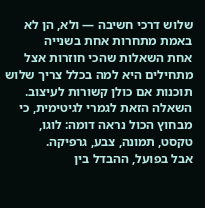שלוש דרכי חשיבה — ולא, הן לא באמת מתחרות אחת בשנייה
אחת השאלות שהכי חוזרות אצל מתחילים היא למה בכלל צריך שלוש תוכנות אם כולן קשורות לעיצוב.
השאלה הזאת לגמרי לגיטימית, כי מבחוץ הכול נראה דומה: לוגו, טקסט, תמונה, צבע, גרפיקה.
אבל בפועל, ההבדל בין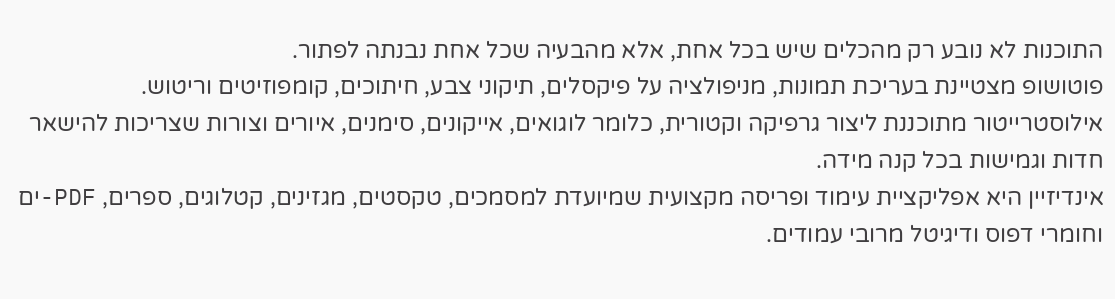התוכנות לא נובע רק מהכלים שיש בכל אחת, אלא מהבעיה שכל אחת נבנתה לפתור.
פוטושופ מצטיינת בעריכת תמונות, מניפולציה על פיקסלים, תיקוני צבע, חיתוכים, קומפוזיטים וריטוש.
אילוסטרייטור מתוכננת ליצור גרפיקה וקטורית, כלומר לוגואים, אייקונים, סימנים, איורים וצורות שצריכות להישאר חדות וגמישות בכל קנה מידה.
אינדיזיין היא אפליקציית עימוד ופריסה מקצועית שמיועדת למסמכים, טקסטים, מגזינים, קטלוגים, ספרים, PDF-ים וחומרי דפוס ודיגיטל מרובי עמודים.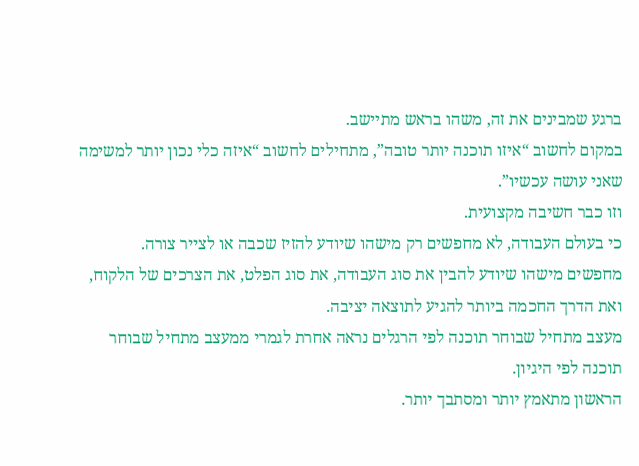ברגע שמבינים את זה, משהו בראש מתיישב.
במקום לחשוב “איזו תוכנה יותר טובה”, מתחילים לחשוב “איזה כלי נכון יותר למשימה שאני עושה עכשיו”.
וזו כבר חשיבה מקצועית.
כי בעולם העבודה, לא מחפשים רק מישהו שיודע להזיז שכבה או לצייר צורה.
מחפשים מישהו שיודע להבין את סוג העבודה, את סוג הפלט, את הצרכים של הלקוח, ואת הדרך החכמה ביותר להגיע לתוצאה יציבה.
מעצב מתחיל שבוחר תוכנה לפי הרגלים נראה אחרת לגמרי ממעצב מתחיל שבוחר תוכנה לפי היגיון.
הראשון מתאמץ יותר ומסתבך יותר.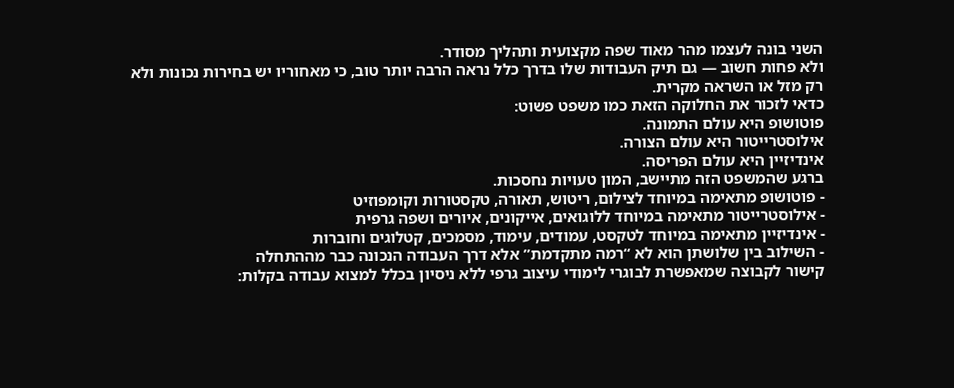השני בונה לעצמו מהר מאוד שפה מקצועית ותהליך מסודר.
ולא פחות חשוב — גם תיק העבודות שלו בדרך כלל נראה הרבה יותר טוב, כי מאחוריו יש בחירות נכונות ולא רק מזל או השראה מקרית.
כדאי לזכור את החלוקה הזאת כמו משפט פשוט:
פוטושופ היא עולם התמונה.
אילוסטרייטור היא עולם הצורה.
אינדיזיין היא עולם הפריסה.
ברגע שהמשפט הזה מתיישב, המון טעויות נחסכות.
- פוטושופ מתאימה במיוחד לצילום, ריטוש, תאורה, טקסטורות וקומפוזיט
- אילוסטרייטור מתאימה במיוחד ללוגואים, אייקונים, איורים ושפה גרפית
- אינדיזיין מתאימה במיוחד לטקסט, עמודים, עימוד, מסמכים, קטלוגים וחוברות
- השילוב בין שלושתן הוא לא “רמה מתקדמת” אלא דרך העבודה הנכונה כבר מההתחלה
קישור לקבוצה שמאפשרת לבוגרי לימודי עיצוב גרפי ללא ניסיון בכלל למצוא עבודה בקלות: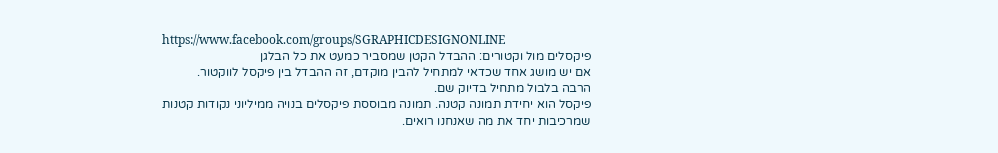https://www.facebook.com/groups/SGRAPHICDESIGNONLINE
פיקסלים מול וקטורים: ההבדל הקטן שמסביר כמעט את כל הבלגן
אם יש מושג אחד שכדאי למתחיל להבין מוקדם, זה ההבדל בין פיקסל לווקטור.
הרבה בלבול מתחיל בדיוק שם.
פיקסל הוא יחידת תמונה קטנה. תמונה מבוססת פיקסלים בנויה ממיליוני נקודות קטנות שמרכיבות יחד את מה שאנחנו רואים.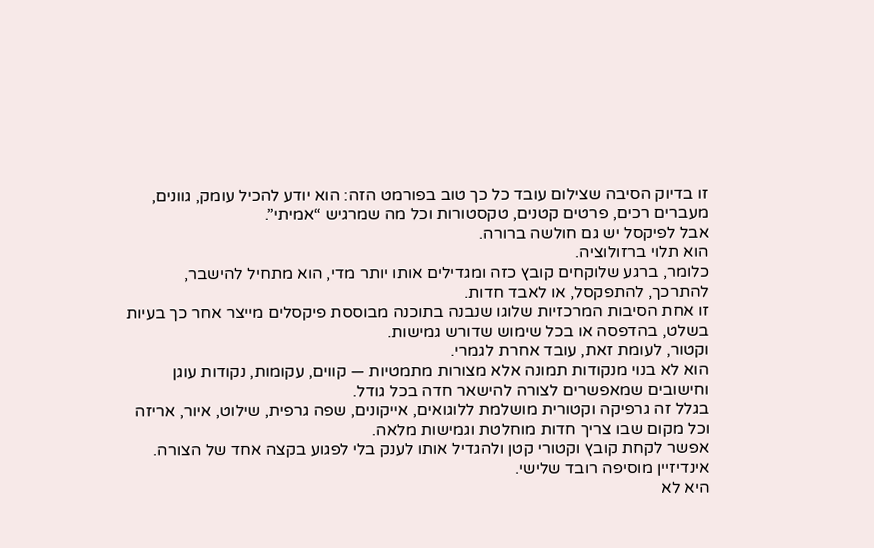זו בדיוק הסיבה שצילום עובד כל כך טוב בפורמט הזה: הוא יודע להכיל עומק, גוונים, מעברים רכים, פרטים קטנים, טקסטורות וכל מה שמרגיש “אמיתי”.
אבל לפיקסל יש גם חולשה ברורה.
הוא תלוי ברזולוציה.
כלומר, ברגע שלוקחים קובץ כזה ומגדילים אותו יותר מדי, הוא מתחיל להישבר, להתרכך, להתפקסל, או לאבד חדות.
זו אחת הסיבות המרכזיות שלוגו שנבנה בתוכנה מבוססת פיקסלים מייצר אחר כך בעיות בשלט, בהדפסה או בכל שימוש שדורש גמישות.
וקטור, לעומת זאת, עובד אחרת לגמרי.
הוא לא בנוי מנקודות תמונה אלא מצורות מתמטיות — קווים, עקומות, נקודות עוגן וחישובים שמאפשרים לצורה להישאר חדה בכל גודל.
בגלל זה גרפיקה וקטורית מושלמת ללוגואים, אייקונים, שפה גרפית, שילוט, איור, אריזה וכל מקום שבו צריך חדות מוחלטת וגמישות מלאה.
אפשר לקחת קובץ וקטורי קטן ולהגדיל אותו לענק בלי לפגוע בקצה אחד של הצורה.
אינדיזיין מוסיפה רובד שלישי.
היא לא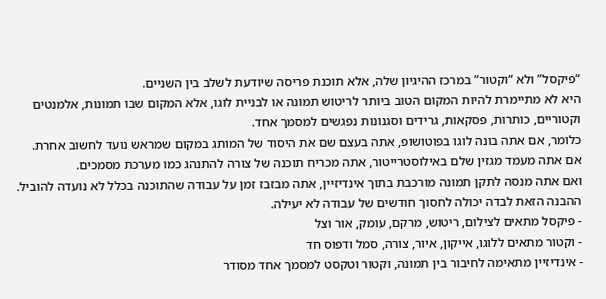“פיקסל” ולא “וקטור” במרכז ההיגיון שלה, אלא תוכנת פריסה שיודעת לשלב בין השניים.
היא לא מתיימרת להיות המקום הטוב ביותר לריטוש תמונה או לבניית לוגו, אלא המקום שבו תמונות, אלמנטים וקטוריים, כותרות, פסקאות, גרידים וסגנונות נפגשים למסמך אחד.
כלומר, אם אתה בונה לוגו בפוטושופ, אתה בעצם שם את היסוד של המותג במקום שמראש נועד לחשוב אחרת.
אם אתה מעמד מגזין שלם באילוסטרייטור, אתה מכריח תוכנה של צורה להתנהג כמו מערכת מסמכים.
ואם אתה מנסה לתקן תמונה מורכבת בתוך אינדיזיין, אתה מבזבז זמן על עבודה שהתוכנה בכלל לא נועדה להוביל.
ההבנה הזאת לבדה יכולה לחסוך חודשים של עבודה לא יעילה.
- פיקסל מתאים לצילום, ריטוש, מרקם, עומק, אור וצל
- וקטור מתאים ללוגו, אייקון, איור, צורה, סמל ודפוס חד
- אינדיזיין מתאימה לחיבור בין תמונה, וקטור וטקסט למסמך אחד מסודר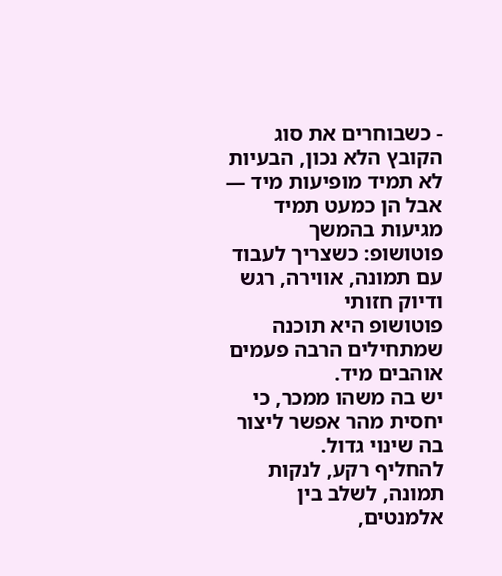- כשבוחרים את סוג הקובץ הלא נכון, הבעיות לא תמיד מופיעות מיד — אבל הן כמעט תמיד מגיעות בהמשך
פוטושופ: כשצריך לעבוד עם תמונה, אווירה, רגש ודיוק חזותי
פוטושופ היא תוכנה שמתחילים הרבה פעמים אוהבים מיד.
יש בה משהו ממכר, כי יחסית מהר אפשר ליצור בה שינוי גדול.
להחליף רקע, לנקות תמונה, לשלב בין אלמנטים,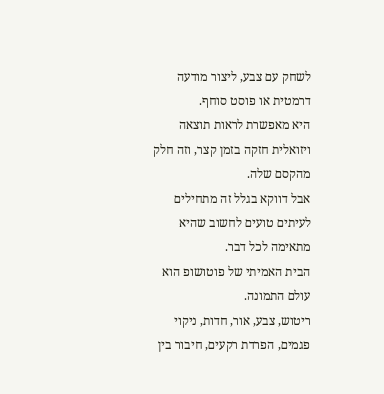לשחק עם צבע, ליצור מודעה דרמטית או פוסט סוחף.
היא מאפשרת לראות תוצאה ויזואלית חזקה בזמן קצר, וזה חלק מהקסם שלה.
אבל דווקא בגלל זה מתחילים לעיתים טועים לחשוב שהיא מתאימה לכל דבר.
הבית האמיתי של פוטושופ הוא עולם התמונה.
ריטוש, צבע, אור, חדות, ניקוי פגמים, הפרדת רקעים, חיבור בין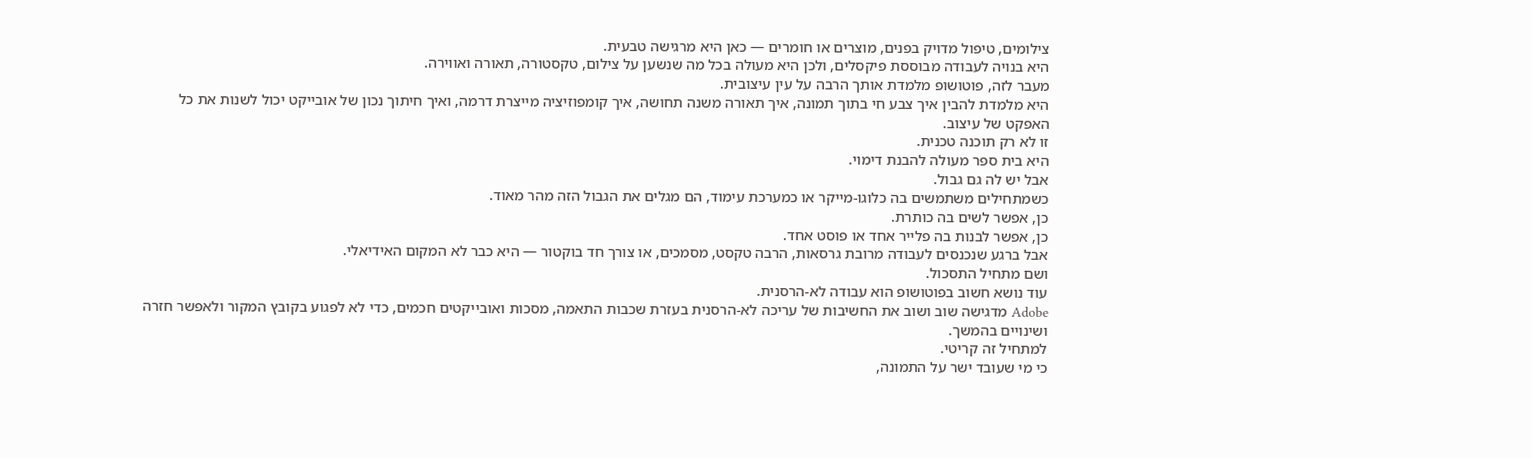צילומים, טיפול מדויק בפנים, מוצרים או חומרים — כאן היא מרגישה טבעית.
היא בנויה לעבודה מבוססת פיקסלים, ולכן היא מעולה בכל מה שנשען על צילום, טקסטורה, תאורה ואווירה.
מעבר לזה, פוטושופ מלמדת אותך הרבה על עין עיצובית.
היא מלמדת להבין איך צבע חי בתוך תמונה, איך תאורה משנה תחושה, איך קומפוזיציה מייצרת דרמה, ואיך חיתוך נכון של אובייקט יכול לשנות את כל האפקט של עיצוב.
זו לא רק תוכנה טכנית.
היא בית ספר מעולה להבנת דימוי.
אבל יש לה גם גבול.
כשמתחילים משתמשים בה כלוגו-מייקר או כמערכת עימוד, הם מגלים את הגבול הזה מהר מאוד.
כן, אפשר לשים בה כותרת.
כן, אפשר לבנות בה פלייר אחד או פוסט אחד.
אבל ברגע שנכנסים לעבודה מרובת גרסאות, הרבה טקסט, מסמכים, או צורך חד בוקטור — היא כבר לא המקום האידיאלי.
ושם מתחיל התסכול.
עוד נושא חשוב בפוטושופ הוא עבודה לא-הרסנית.
Adobe מדגישה שוב ושוב את החשיבות של עריכה לא-הרסנית בעזרת שכבות התאמה, מסכות ואובייקטים חכמים, כדי לא לפגוע בקובץ המקור ולאפשר חזרה ושינויים בהמשך.
למתחיל זה קריטי.
כי מי שעובד ישר על התמונה,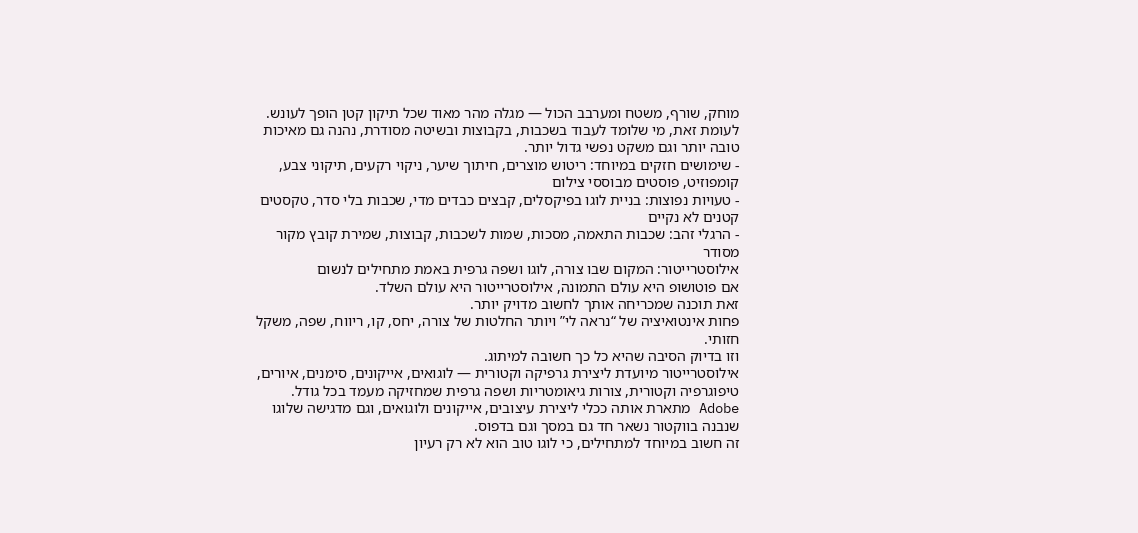מוחק, שורף, משטח ומערבב הכול — מגלה מהר מאוד שכל תיקון קטן הופך לעונש.
לעומת זאת, מי שלומד לעבוד בשכבות, בקבוצות ובשיטה מסודרת, נהנה גם מאיכות טובה יותר וגם משקט נפשי גדול יותר.
- שימושים חזקים במיוחד: ריטוש מוצרים, חיתוך שיער, ניקוי רקעים, תיקוני צבע, קומפוזיט, פוסטים מבוססי צילום
- טעויות נפוצות: בניית לוגו בפיקסלים, קבצים כבדים מדי, שכבות בלי סדר, טקסטים קטנים לא נקיים
- הרגלי זהב: שכבות התאמה, מסכות, שמות לשכבות, קבוצות, שמירת קובץ מקור מסודר
אילוסטרייטור: המקום שבו צורה, לוגו ושפה גרפית באמת מתחילים לנשום
אם פוטושופ היא עולם התמונה, אילוסטרייטור היא עולם השלד.
זאת תוכנה שמכריחה אותך לחשוב מדויק יותר.
פחות אינטואיציה של “נראה לי” ויותר החלטות של צורה, יחס, קו, ריווח, שפה, משקל חזותי.
וזו בדיוק הסיבה שהיא כל כך חשובה למיתוג.
אילוסטרייטור מיועדת ליצירת גרפיקה וקטורית — לוגואים, אייקונים, סימנים, איורים, טיפוגרפיה וקטורית, צורות גיאומטריות ושפה גרפית שמחזיקה מעמד בכל גודל.
Adobe מתארת אותה ככלי ליצירת עיצובים, אייקונים ולוגואים, וגם מדגישה שלוגו שנבנה בווקטור נשאר חד גם במסך וגם בדפוס.
זה חשוב במיוחד למתחילים, כי לוגו טוב הוא לא רק רעיון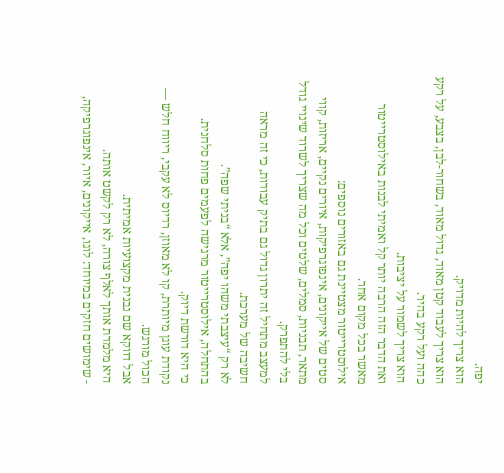יפה.
הוא צריך להיות מדויק.
הוא צריך לעבוד קטן מאוד, גדול מאוד, בשחור-לבן, בצבע, על רקע כהה ועל רקע בהיר.
הוא צריך לשמור על יציבות.
ואת הדבר הזה הרבה יותר קל ואמיתי לבנות באילוסטרייטור מאשר בכל מקום אחר.
אילוסטרייטור מצטיינת גם באזורים נוספים:
סטים של אייקונים, אינפוגרפיקות, איורים נקיים, אריזות, קווי מתאר, תבניות, סמלים, שלטים וכל מה שצריך לשרוד שינויי גודל בלי להתפרק.
למעצב מתחיל זה יתרון גדול גם בתיק עבודות, כי זה מראה חשיבה של מערכת.
לא רק “עיצבתי משהו יפה”, אלא “בניתי שפה”.
בהתחלה, אילוסטרייטור מרגישה לפעמים פחות סלחנית.
כי היא דורשת דיוק.
נקודת עוגן מיותרת, קו לא מאוזן, רדיוס לא עקבי, ריווח חלש — הכול מורגש.
אבל דווקא שם נבנית מקצועיות אמיתית.
היא מלמדת אותך לאלף צורה, לא רק לקשט אותה.
- שימושים חזקים במיוחד: לוגו, אייקונים, איור, אינפוגרפיקה,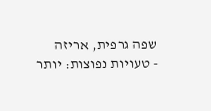שפה גרפית, אריזה
- טעויות נפוצות: יותר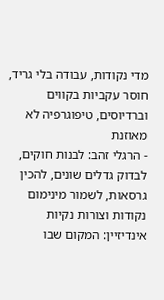מדי נקודות, עבודה בלי גריד, חוסר עקביות בקווים וברדיוסים, טיפוגרפיה לא מאוזנת
- הרגלי זהב: לבנות חוקים, לבדוק גדלים שונים, להכין גרסאות, לשמור מינימום נקודות וצורות נקיות
אינדיזיין: המקום שבו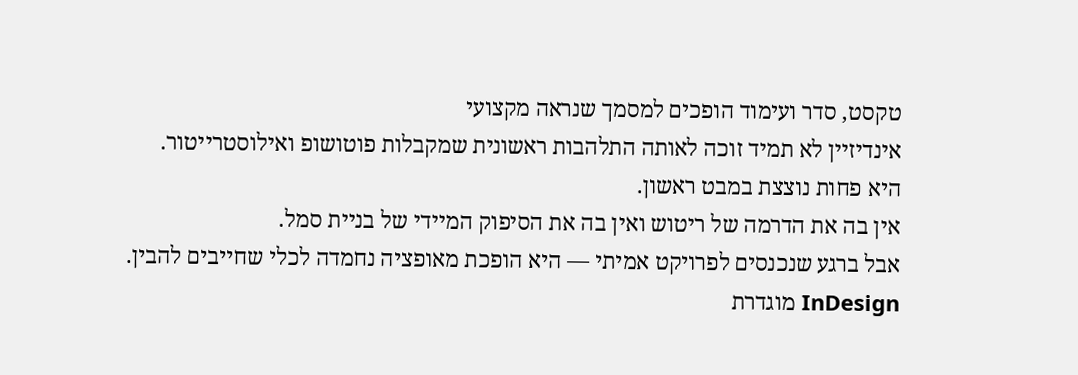טקסט, סדר ועימוד הופכים למסמך שנראה מקצועי
אינדיזיין לא תמיד זוכה לאותה התלהבות ראשונית שמקבלות פוטושופ ואילוסטרייטור.
היא פחות נוצצת במבט ראשון.
אין בה את הדרמה של ריטוש ואין בה את הסיפוק המיידי של בניית סמל.
אבל ברגע שנכנסים לפרויקט אמיתי — היא הופכת מאופציה נחמדה לכלי שחייבים להבין.
InDesign מוגדרת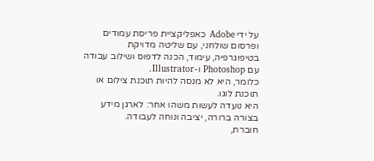על ידי Adobe כאפליקציית פריסת עמודים ופרסום שולחני, עם שליטה מדויקת בטיפוגרפיה, עימוד, הכנה לדפוס ושילוב עבודה עם Photoshop ו-Illustrator.
כלומר, היא לא מנסה להיות תוכנת צילום או תוכנת לוגו.
היא נועדה לעשות משהו אחר: לארגן מידע בצורה ברורה, יציבה ונוחה לעבודה.
חוברת,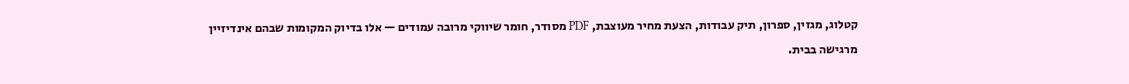קטלוג, מגזין, ספרון, תיק עבודות, הצעת מחיר מעוצבת, PDF מסודר, חומר שיווקי מרובה עמודים — אלו בדיוק המקומות שבהם אינדיזיין מרגישה בבית.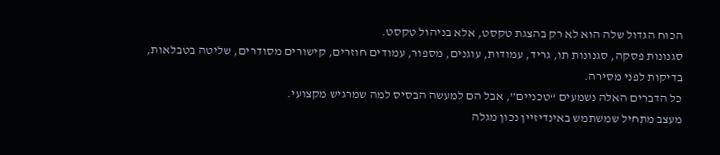הכוח הגדול שלה הוא לא רק בהצגת טקסט, אלא בניהול טקסט.
סגנונות פסקה, סגנונות תו, גריד, עמודות, עוגנים, מספור, עמודים חוזרים, קישורים מסודרים, שליטה בטבלאות, בדיקות לפני מסירה.
כל הדברים האלה נשמעים “טכניים”, אבל הם למעשה הבסיס למה שמרגיש מקצועי.
מעצב מתחיל שמשתמש באינדיזיין נכון מגלה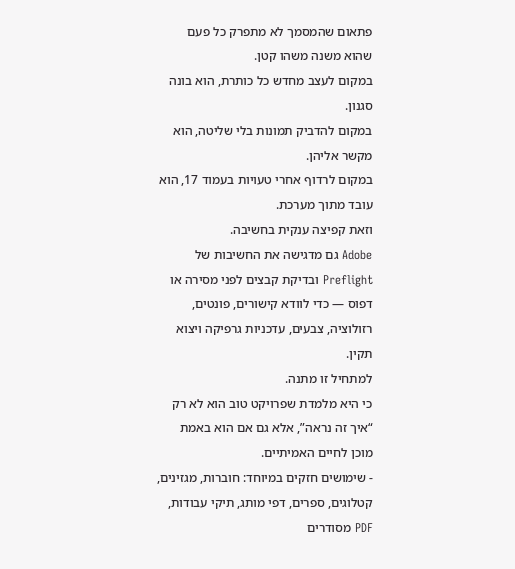פתאום שהמסמך לא מתפרק כל פעם שהוא משנה משהו קטן.
במקום לעצב מחדש כל כותרת, הוא בונה סגנון.
במקום להדביק תמונות בלי שליטה, הוא מקשר אליהן.
במקום לרדוף אחרי טעויות בעמוד 17, הוא עובד מתוך מערכת.
וזאת קפיצה ענקית בחשיבה.
Adobe גם מדגישה את החשיבות של Preflight ובדיקת קבצים לפני מסירה או דפוס — כדי לוודא קישורים, פונטים, רזולוציה, צבעים, עדכניות גרפיקה ויצוא תקין.
למתחיל זו מתנה.
כי היא מלמדת שפרויקט טוב הוא לא רק “איך זה נראה”, אלא גם אם הוא באמת מוכן לחיים האמיתיים.
- שימושים חזקים במיוחד: חוברות, מגזינים, קטלוגים, ספרים, דפי מותג, תיקי עבודות, PDF מסודרים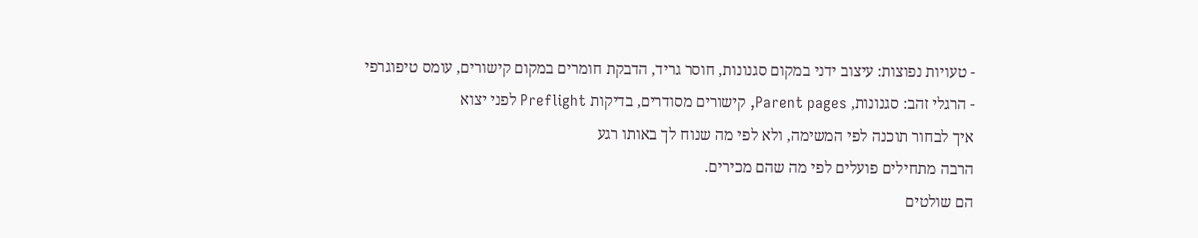- טעויות נפוצות: עיצוב ידני במקום סגנונות, חוסר גריד, הדבקת חומרים במקום קישורים, עומס טיפוגרפי
- הרגלי זהב: סגנונות, Parent pages, קישורים מסודרים, בדיקות Preflight לפני יצוא
איך לבחור תוכנה לפי המשימה, ולא לפי מה שנוח לך באותו רגע
הרבה מתחילים פועלים לפי מה שהם מכירים.
הם שולטים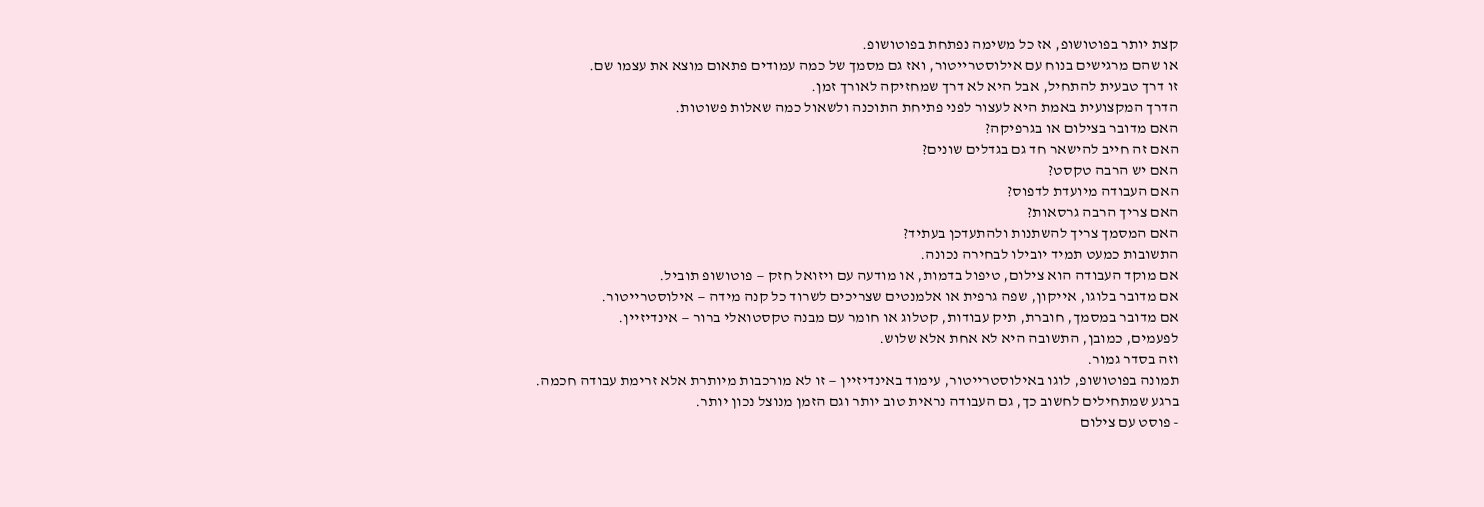קצת יותר בפוטושופ, אז כל משימה נפתחת בפוטושופ.
או שהם מרגישים בנוח עם אילוסטרייטור, ואז גם מסמך של כמה עמודים פתאום מוצא את עצמו שם.
זו דרך טבעית להתחיל, אבל היא לא דרך שמחזיקה לאורך זמן.
הדרך המקצועית באמת היא לעצור לפני פתיחת התוכנה ולשאול כמה שאלות פשוטות.
האם מדובר בצילום או בגרפיקה?
האם זה חייב להישאר חד גם בגדלים שונים?
האם יש הרבה טקסט?
האם העבודה מיועדת לדפוס?
האם צריך הרבה גרסאות?
האם המסמך צריך להשתנות ולהתעדכן בעתיד?
התשובות כמעט תמיד יובילו לבחירה נכונה.
אם מוקד העבודה הוא צילום, טיפול בדמות, או מודעה עם ויזואל חזק — פוטושופ תוביל.
אם מדובר בלוגו, אייקון, שפה גרפית או אלמנטים שצריכים לשרוד כל קנה מידה — אילוסטרייטור.
אם מדובר במסמך, חוברת, תיק עבודות, קטלוג או חומר עם מבנה טקסטואלי ברור — אינדיזיין.
לפעמים, כמובן, התשובה היא לא אחת אלא שלוש.
וזה בסדר גמור.
תמונה בפוטושופ, לוגו באילוסטרייטור, עימוד באינדיזיין — זו לא מורכבות מיותרת אלא זרימת עבודה חכמה.
ברגע שמתחילים לחשוב כך, גם העבודה נראית טוב יותר וגם הזמן מנוצל נכון יותר.
- פוסט עם צילום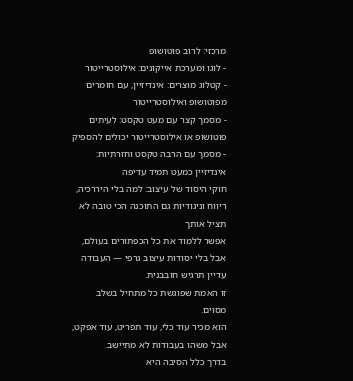מרכזי: לרוב פוטושופ
- לוגו ומערכת אייקונים: אילוסטרייטור
- קטלוג מוצרים: אינדיזיין, עם חומרים מפוטושופ ואילוסטרייטור
- מסמך קצר עם מעט טקסט: לעיתים פוטושופ או אילוסטרייטור יכולים להספיק
- מסמך עם הרבה טקסט וחזרתיות: אינדיזיין כמעט תמיד עדיפה
חוקי היסוד של עיצוב: למה בלי היררכיה, ריווח וניגודיות גם התוכנה הכי טובה לא תציל אותך
אפשר ללמוד את כל הכפתורים בעולם, אבל בלי יסודות עיצוב גרפי — העבודה עדיין תרגיש חובבנית.
זו האמת שפוגשת כל מתחיל בשלב מסוים.
הוא מכיר עוד כלי, עוד תפריט, עוד אפקט, אבל משהו בעבודות לא מתיישב.
בדרך כלל הסיבה היא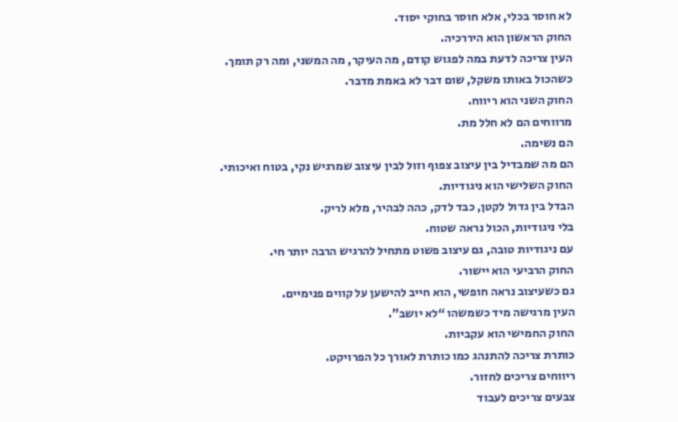לא חוסר בכלי, אלא חוסר בחוקי יסוד.
החוק הראשון הוא היררכיה.
העין צריכה לדעת במה לפגוש קודם, מה העיקר, מה המשני, ומה רק תומך.
כשהכול באותו משקל, שום דבר לא באמת מדבר.
החוק השני הוא ריווח.
מרווחים הם לא חלל מת.
הם נשימה.
הם מה שמבדיל בין עיצוב צפוף וזול לבין עיצוב שמרגיש נקי, בטוח ואיכותי.
החוק השלישי הוא ניגודיות.
הבדל בין גדול לקטן, כבד לדק, כהה לבהיר, מלא לריק.
בלי ניגודיות, הכול נראה שטוח.
עם ניגודיות טובה, גם עיצוב פשוט מתחיל להרגיש הרבה יותר חי.
החוק הרביעי הוא יישור.
גם כשעיצוב נראה חופשי, הוא חייב להישען על קווים פנימיים.
העין מרגישה מיד כשמשהו “לא יושב”.
החוק החמישי הוא עקביות.
כותרת צריכה להתנהג כמו כותרת לאורך כל הפרויקט.
ריווחים צריכים לחזור.
צבעים צריכים לעבוד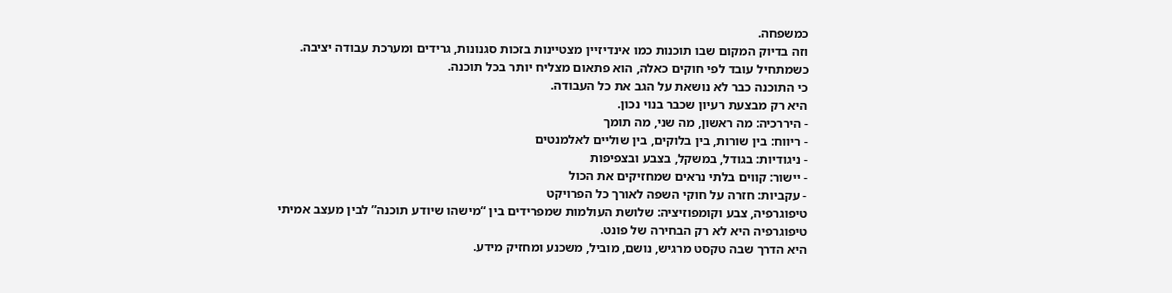כמשפחה.
וזה בדיוק המקום שבו תוכנות כמו אינדיזיין מצטיינות בזכות סגנונות, גרידים ומערכת עבודה יציבה.
כשמתחיל עובד לפי חוקים כאלה, הוא פתאום מצליח יותר בכל תוכנה.
כי התוכנה כבר לא נושאת על הגב את כל העבודה.
היא רק מבצעת רעיון שכבר בנוי נכון.
- היררכיה: מה ראשון, מה שני, מה תומך
- ריווח: בין שורות, בין בלוקים, בין שוליים לאלמנטים
- ניגודיות: בגודל, במשקל, בצבע ובצפיפות
- יישור: קווים בלתי נראים שמחזיקים את הכול
- עקביות: חזרה על חוקי השפה לאורך כל הפרויקט
טיפוגרפיה, צבע וקומפוזיציה: שלושת העולמות שמפרידים בין “מישהו שיודע תוכנה” לבין מעצב אמיתי
טיפוגרפיה היא לא רק הבחירה של פונט.
היא הדרך שבה טקסט מרגיש, נושם, מוביל, משכנע ומחזיק מידע.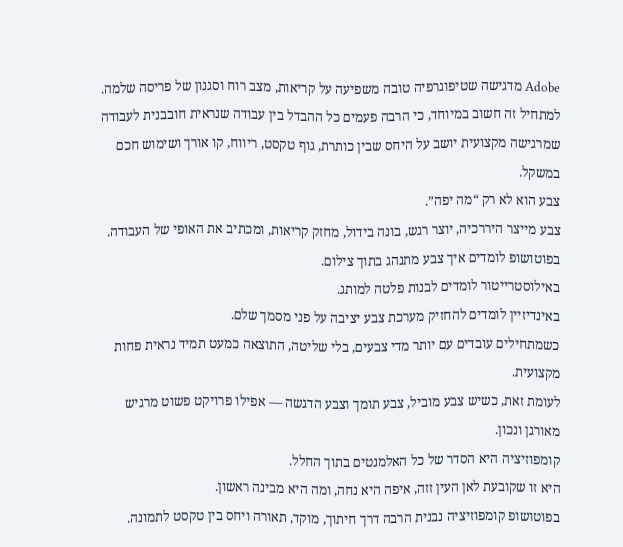Adobe מדגישה שטיפוגרפיה טובה משפיעה על קריאות, מצב רוח וסגנון של פריסה שלמה.
למתחיל זה חשוב במיוחד, כי הרבה פעמים כל ההבדל בין עבודה שנראית חובבנית לעבודה שמרגישה מקצועית יושב על היחס שבין כותרת, גוף טקסט, ריווח, קו אורך ושימוש חכם במשקל.
צבע הוא לא רק “מה יפה”.
צבע מייצר היררכיה, יוצר רגש, בונה בידול, מחזק קריאות, ומכתיב את האופי של העבודה.
בפוטושופ לומדים איך צבע מתנהג בתוך צילום.
באילוסטרייטור לומדים לבנות פלטה למותג.
באינדיזיין לומדים להחזיק מערכת צבע יציבה על פני מסמך שלם.
כשמתחילים עובדים עם יותר מדי צבעים, בלי שליטה, התוצאה כמעט תמיד נראית פחות מקצועית.
לעומת זאת, כשיש צבע מוביל, צבע תומך וצבע הדגשה — אפילו פרויקט פשוט מרגיש מאורגן ונכון.
קומפוזיציה היא הסדר של כל האלמנטים בתוך החלל.
היא זו שקובעת לאן העין זזה, איפה היא נחה, ומה היא מבינה ראשון.
בפוטושופ קומפוזיציה נבנית הרבה דרך חיתוך, מוקד, תאורה ויחס בין טקסט לתמונה.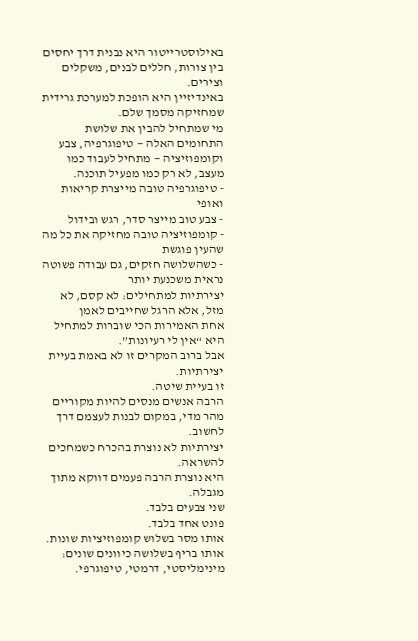באילוסטרייטור היא נבנית דרך יחסים בין צורות, חללים לבנים, משקלים וצירים.
באינדיזיין היא הופכת למערכת גרידית שמחזיקה מסמך שלם.
מי שמתחיל להבין את שלושת התחומים האלה — טיפוגרפיה, צבע וקומפוזיציה — מתחיל לעבוד כמו מעצב, לא רק כמו מפעיל תוכנה.
- טיפוגרפיה טובה מייצרת קריאות ואופי
- צבע טוב מייצר סדר, רגש ובידול
- קומפוזיציה טובה מחזיקה את כל מה שהעין פוגשת
- כשהשלושה חזקים, גם עבודה פשוטה נראית משכנעת יותר
יצירתיות למתחילים: לא קסם, לא מזל, אלא הרגל שחייבים לאמן
אחת האמירות הכי שוברות למתחיל היא “אין לי רעיונות”.
אבל ברוב המקרים זו לא באמת בעיית יצירתיות.
זו בעיית שיטה.
הרבה אנשים מנסים להיות מקוריים מהר מדי, במקום לבנות לעצמם דרך לחשוב.
יצירתיות לא נוצרת בהכרח כשמחכים להשראה.
היא נוצרת הרבה פעמים דווקא מתוך מגבלה.
שני צבעים בלבד.
פונט אחד בלבד.
אותו מסר בשלוש קומפוזיציות שונות.
אותו בריף בשלושה כיוונים שונים: מינימליסטי, דרמטי, טיפוגרפי.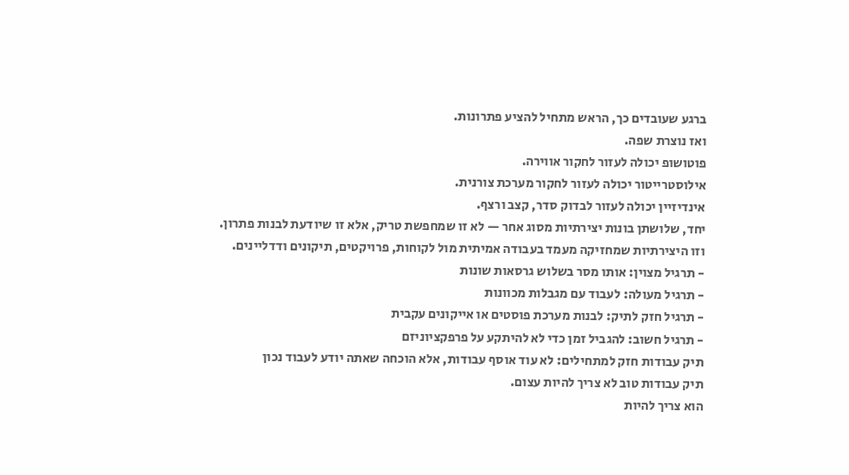ברגע שעובדים כך, הראש מתחיל להציע פתרונות.
ואז נוצרת שפה.
פוטושופ יכולה לעזור לחקור אווירה.
אילוסטרייטור יכולה לעזור לחקור מערכת צורנית.
אינדיזיין יכולה לעזור לבדוק סדר, קצב ורצף.
יחד, שלושתן בונות יצירתיות מסוג אחר — לא זו שמחפשת טריק, אלא זו שיודעת לבנות פתרון.
וזו היצירתיות שמחזיקה מעמד בעבודה אמיתית מול לקוחות, פרויקטים, תיקונים ודדליינים.
- תרגיל מצוין: אותו מסר בשלוש גרסאות שונות
- תרגיל מעולה: לעבוד עם מגבלות מכוונות
- תרגיל חזק לתיק: לבנות מערכת פוסטים או אייקונים עקבית
- תרגיל חשוב: להגביל זמן כדי לא להיתקע על פרפקציוניזם
תיק עבודות חזק למתחילים: לא עוד אוסף עבודות, אלא הוכחה שאתה יודע לעבוד נכון
תיק עבודות טוב לא צריך להיות עצום.
הוא צריך להיות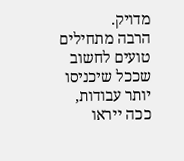מדויק.
הרבה מתחילים טועים לחשוב שככל שיכניסו יותר עבודות, ככה ייראו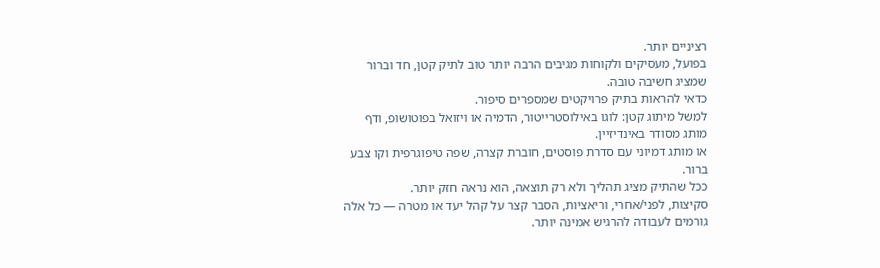רציניים יותר.
בפועל, מעסיקים ולקוחות מגיבים הרבה יותר טוב לתיק קטן, חד וברור שמציג חשיבה טובה.
כדאי להראות בתיק פרויקטים שמספרים סיפור.
למשל מיתוג קטן: לוגו באילוסטרייטור, הדמיה או ויזואל בפוטושופ, ודף מותג מסודר באינדיזיין.
או מותג דמיוני עם סדרת פוסטים, חוברת קצרה, שפה טיפוגרפית וקו צבע ברור.
ככל שהתיק מציג תהליך ולא רק תוצאה, הוא נראה חזק יותר.
סקיצות, לפני/אחרי, וריאציות, הסבר קצר על קהל יעד או מטרה — כל אלה גורמים לעבודה להרגיש אמינה יותר.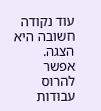עוד נקודה חשובה היא הצגה.
אפשר להרוס עבודות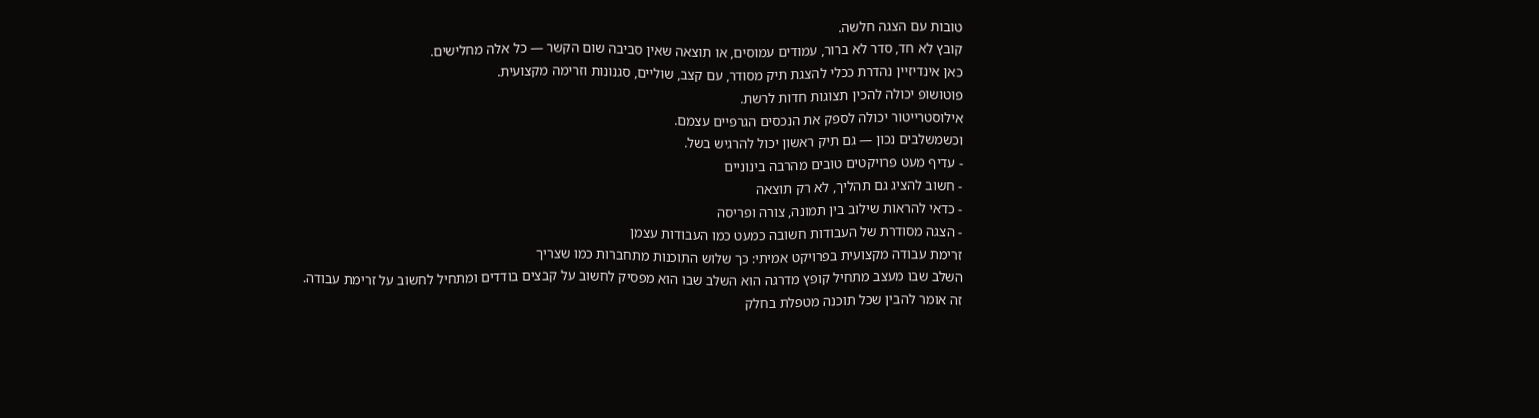טובות עם הצגה חלשה.
קובץ לא חד, סדר לא ברור, עמודים עמוסים, או תוצאה שאין סביבה שום הקשר — כל אלה מחלישים.
כאן אינדיזיין נהדרת ככלי להצגת תיק מסודר, עם קצב, שוליים, סגנונות וזרימה מקצועית.
פוטושופ יכולה להכין תצוגות חדות לרשת.
אילוסטרייטור יכולה לספק את הנכסים הגרפיים עצמם.
וכשמשלבים נכון — גם תיק ראשון יכול להרגיש בשל.
- עדיף מעט פרויקטים טובים מהרבה בינוניים
- חשוב להציג גם תהליך, לא רק תוצאה
- כדאי להראות שילוב בין תמונה, צורה ופריסה
- הצגה מסודרת של העבודות חשובה כמעט כמו העבודות עצמן
זרימת עבודה מקצועית בפרויקט אמיתי: כך שלוש התוכנות מתחברות כמו שצריך
השלב שבו מעצב מתחיל קופץ מדרגה הוא השלב שבו הוא מפסיק לחשוב על קבצים בודדים ומתחיל לחשוב על זרימת עבודה.
זה אומר להבין שכל תוכנה מטפלת בחלק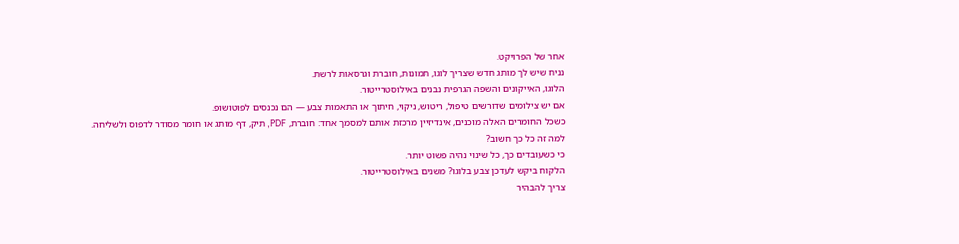אחר של הפרויקט.
נניח שיש לך מותג חדש שצריך לוגו, תמונות, חוברת וגרסאות לרשת.
הלוגו, האייקונים והשפה הגרפית נבנים באילוסטרייטור.
אם יש צילומים שדורשים טיפול, ריטוש, ניקוי, חיתוך או התאמות צבע — הם נכנסים לפוטושופ.
כשכל החומרים האלה מוכנים, אינדיזיין מרכזת אותם למסמך אחד: חוברת, PDF, תיק, דף מותג או חומר מסודר לדפוס ולשליחה.
למה זה כל כך חשוב?
כי כשעובדים כך, כל שינוי נהיה פשוט יותר.
הלקוח ביקש לעדכן צבע בלוגו? משנים באילוסטרייטור.
צריך להבהיר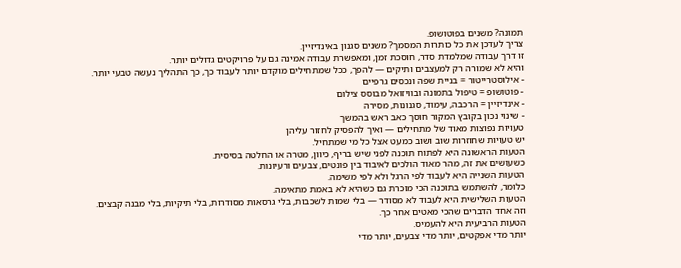תמונה? משנים בפוטושופ.
צריך לעדכן את כל כותרות המסמך? משנים סגנון באינדיזיין.
זו דרך עבודה שמלמדת סדר, חוסכת זמן, ומאפשרת עבודה אמינה גם על פרויקטים גדולים יותר.
והיא לא שמורה רק למעצבים ותיקים — להפך, ככל שמתחילים מוקדם יותר לעבוד כך, כך התהליך נעשה טבעי יותר.
- אילוסטרייטור = בניית שפה ונכסים גרפיים
- פוטושופ = טיפול בתמונה ובוויזואל מבוסס צילום
- אינדיזיין = הרכבה, עימוד, סגנונות, מסירה
- שינוי נכון בקובץ המקור חוסך כאב ראש בהמשך
טעויות נפוצות מאוד של מתחילים — ואיך להפסיק לחזור עליהן
יש טעויות שחוזרות שוב ושוב כמעט אצל כל מי שמתחיל.
הטעות הראשונה היא לפתוח תוכנה לפני שיש בריף, כיוון, מטרה או החלטה בסיסית.
כשעושים את זה, מהר מאוד הולכים לאיבוד בין פונטים, צבעים ורעיונות.
הטעות השנייה היא לעבוד לפי הרגל ולא לפי משימה.
כלומר, להשתמש בתוכנה הכי מוכרת גם כשהיא לא באמת מתאימה.
הטעות השלישית היא לעבוד לא מסודר — בלי שמות לשכבות, בלי גרסאות מסודרות, בלי תיקיות, בלי מבנה קבצים.
וזה אחד הדברים שהכי מאטים אחר כך.
הטעות הרביעית היא להעמיס.
יותר מדי אפקטים, יותר מדי צבעים, יותר מדי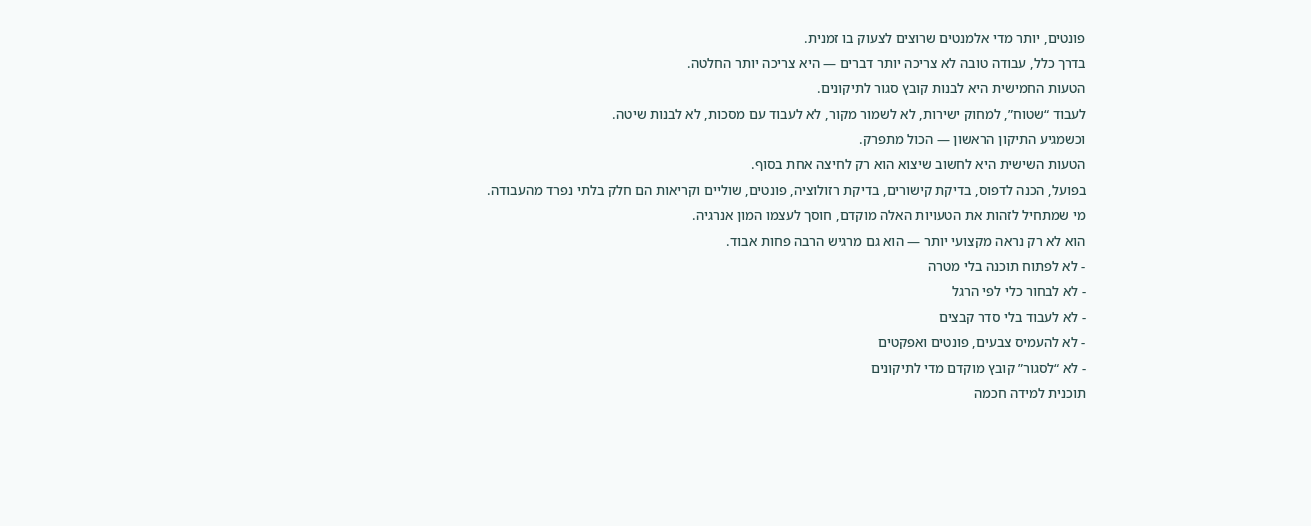פונטים, יותר מדי אלמנטים שרוצים לצעוק בו זמנית.
בדרך כלל, עבודה טובה לא צריכה יותר דברים — היא צריכה יותר החלטה.
הטעות החמישית היא לבנות קובץ סגור לתיקונים.
לעבוד “שטוח”, למחוק ישירות, לא לשמור מקור, לא לעבוד עם מסכות, לא לבנות שיטה.
וכשמגיע התיקון הראשון — הכול מתפרק.
הטעות השישית היא לחשוב שיצוא הוא רק לחיצה אחת בסוף.
בפועל, הכנה לדפוס, בדיקת קישורים, בדיקת רזולוציה, פונטים, שוליים וקריאות הם חלק בלתי נפרד מהעבודה.
מי שמתחיל לזהות את הטעויות האלה מוקדם, חוסך לעצמו המון אנרגיה.
הוא לא רק נראה מקצועי יותר — הוא גם מרגיש הרבה פחות אבוד.
- לא לפתוח תוכנה בלי מטרה
- לא לבחור כלי לפי הרגל
- לא לעבוד בלי סדר קבצים
- לא להעמיס צבעים, פונטים ואפקטים
- לא “לסגור” קובץ מוקדם מדי לתיקונים
תוכנית למידה חכמה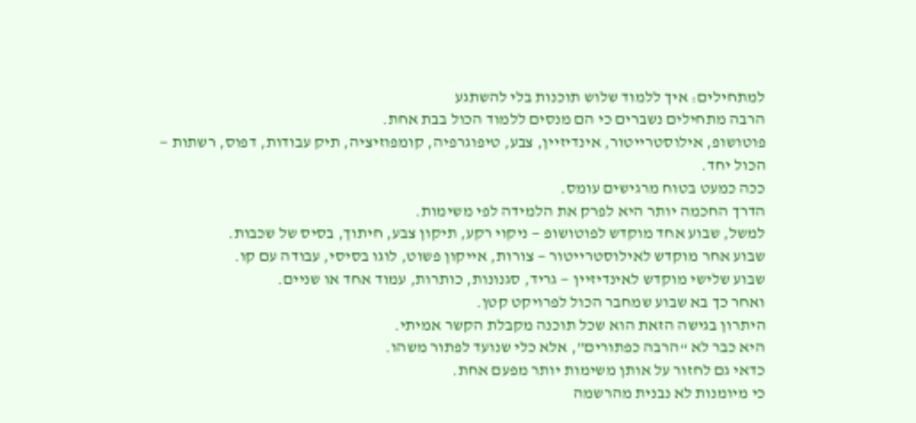למתחילים: איך ללמוד שלוש תוכנות בלי להשתגע
הרבה מתחילים נשברים כי הם מנסים ללמוד הכול בבת אחת.
פוטושופ, אילוסטרייטור, אינדיזיין, צבע, טיפוגרפיה, קומפוזיציה, תיק עבודות, דפוס, רשתות — הכול יחד.
ככה כמעט בטוח מרגישים עומס.
הדרך החכמה יותר היא לפרק את הלמידה לפי משימות.
למשל, שבוע אחד מוקדש לפוטושופ — ניקוי רקע, תיקון צבע, חיתוך, בסיס של שכבות.
שבוע אחר מוקדש לאילוסטרייטור — צורות, אייקון פשוט, לוגו בסיסי, עבודה עם קו.
שבוע שלישי מוקדש לאינדיזיין — גריד, סגנונות, כותרות, עמוד אחד או שניים.
ואחר כך בא שבוע שמחבר הכול לפרויקט קטן.
היתרון בגישה הזאת הוא שכל תוכנה מקבלת הקשר אמיתי.
היא כבר לא “הרבה כפתורים”, אלא כלי שנועד לפתור משהו.
כדאי גם לחזור על אותן משימות יותר מפעם אחת.
כי מיומנות לא נבנית מהרשמה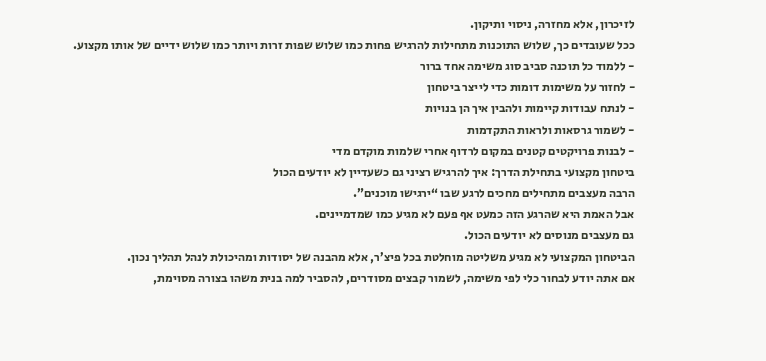לזיכרון, אלא מחזרה, ניסוי ותיקון.
ככל שעובדים כך, שלוש התוכנות מתחילות להרגיש פחות כמו שלוש שפות זרות ויותר כמו שלוש ידיים של אותו מקצוע.
- ללמוד כל תוכנה סביב סוג משימה אחד ברור
- לחזור על משימות דומות כדי לייצר ביטחון
- לנתח עבודות קיימות ולהבין איך הן בנויות
- לשמור גרסאות ולראות התקדמות
- לבנות פרויקטים קטנים במקום לרדוף אחרי שלמות מוקדם מדי
ביטחון מקצועי בתחילת הדרך: איך להרגיש רציני גם כשעדיין לא יודעים הכול
הרבה מעצבים מתחילים מחכים לרגע שבו “ירגישו מוכנים”.
אבל האמת היא שהרגע הזה כמעט אף פעם לא מגיע כמו שמדמיינים.
גם מעצבים מנוסים לא יודעים הכול.
הביטחון המקצועי לא מגיע משליטה מוחלטת בכל פיצ’ר, אלא מהבנה של יסודות ומהיכולת לנהל תהליך נכון.
אם אתה יודע לבחור כלי לפי משימה, לשמור קבצים מסודרים, להסביר למה בנית משהו בצורה מסוימת,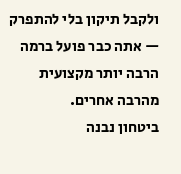ולקבל תיקון בלי להתפרק — אתה כבר פועל ברמה הרבה יותר מקצועית מהרבה אחרים.
ביטחון נבנה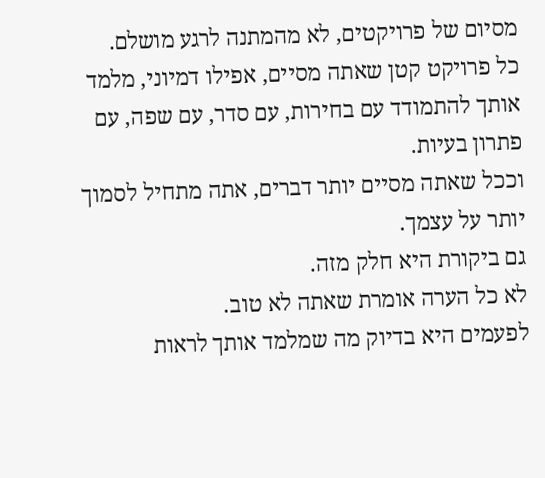מסיום של פרויקטים, לא מהמתנה לרגע מושלם.
כל פרויקט קטן שאתה מסיים, אפילו דמיוני, מלמד אותך להתמודד עם בחירות, עם סדר, עם שפה, עם פתרון בעיות.
וככל שאתה מסיים יותר דברים, אתה מתחיל לסמוך יותר על עצמך.
גם ביקורת היא חלק מזה.
לא כל הערה אומרת שאתה לא טוב.
לפעמים היא בדיוק מה שמלמד אותך לראות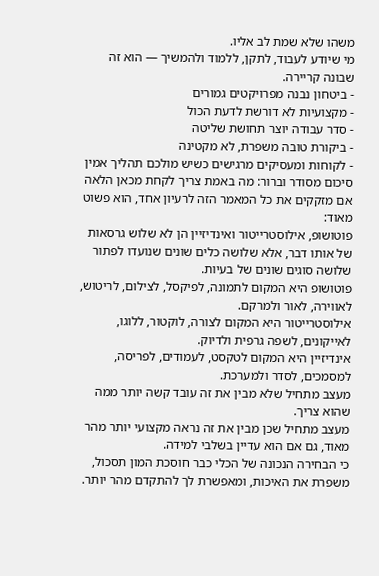משהו שלא שמת לב אליו.
מי שיודע לעבוד, לתקן, ללמוד ולהמשיך — הוא זה שבונה קריירה.
- ביטחון נבנה מפרויקטים גמורים
- מקצועיות לא דורשת לדעת הכול
- סדר עבודה יוצר תחושת שליטה
- ביקורת טובה משפרת, לא מקטינה
- לקוחות ומעסיקים מרגישים כשיש מולכם תהליך אמין
סיכום מסודר וברור: מה באמת צריך לקחת מכאן הלאה
אם מזקקים את כל המאמר הזה לרעיון אחד, הוא פשוט מאוד:
פוטושופ, אילוסטרייטור ואינדיזיין הן לא שלוש גרסאות של אותו דבר, אלא שלושה כלים שונים שנועדו לפתור שלושה סוגים שונים של בעיות.
פוטושופ היא המקום לתמונה, לפיקסל, לצילום, לריטוש, לאווירה, לאור ולמרקם.
אילוסטרייטור היא המקום לצורה, לוקטור, ללוגו, לאייקונים, לשפה גרפית ולדיוק.
אינדיזיין היא המקום לטקסט, לעמודים, לפריסה, למסמכים, לסדר ולמערכת.
מעצב מתחיל שלא מבין את זה עובד קשה יותר ממה שהוא צריך.
מעצב מתחיל שכן מבין את זה נראה מקצועי יותר מהר מאוד, גם אם הוא עדיין בשלבי למידה.
כי הבחירה הנכונה של הכלי כבר חוסכת המון תסכול, משפרת את האיכות, ומאפשרת לך להתקדם מהר יותר.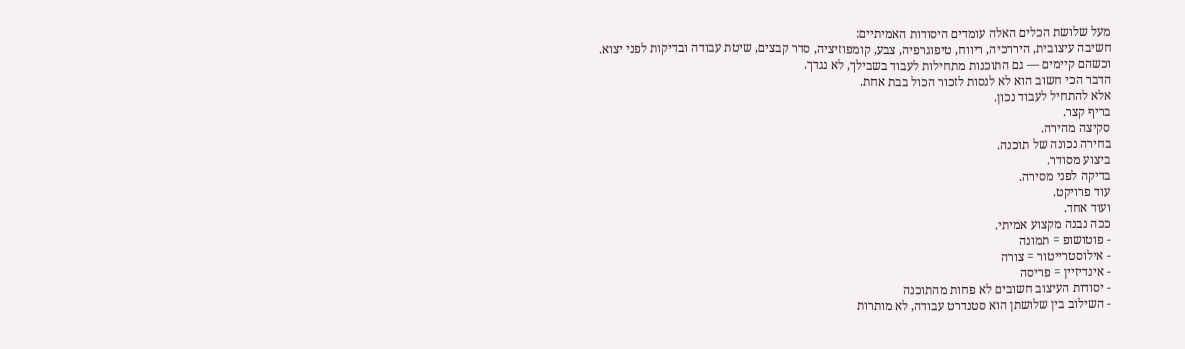מעל שלושת הכלים האלה עומדים היסודות האמיתיים:
חשיבה עיצובית, היררכיה, ריווח, טיפוגרפיה, צבע, קומפוזיציה, סדר קבצים, שיטת עבודה ובדיקות לפני יצוא.
וכשהם קיימים — גם התוכנות מתחילות לעבוד בשבילך, לא נגדך.
הדבר הכי חשוב הוא לא לנסות לזכור הכול בבת אחת.
אלא להתחיל לעבוד נכון.
בריף קצר.
סקיצה מהירה.
בחירה נכונה של תוכנה.
ביצוע מסודר.
בדיקה לפני מסירה.
עוד פרויקט.
ועוד אחד.
ככה נבנה מקצוע אמיתי.
- פוטושופ = תמונה
- אילוסטרייטור = צורה
- אינדיזיין = פריסה
- יסודות העיצוב חשובים לא פחות מהתוכנה
- השילוב בין שלושתן הוא סטנדרט עבודה, לא מותרות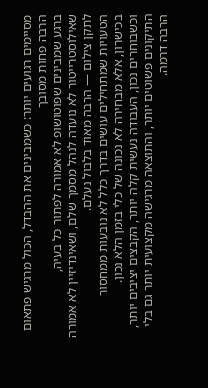מסיימים רגועים יותר: כשמבינים את ההבדל, הכול מרגיש פתאום הרבה פחות מסובך
ברגע שמבינים שפוטושופ לא אמורה לפתור כל בעיה, שאילוסטרייטור לא נועדה לנהל מסמך שלם, ושאינדיזיין לא אמורה לתקן צילום — הרבה מאוד בלבול נעלם.
הטעויות שמתחילים עושים בדרך כלל לא נובעות ממחסור בכישרון, אלא מבחירה לא נכונה של כלי בזמן הלא נכון.
וכשבוחרים נכון, העבודה נעשית קלה יותר, הקבצים יציבים יותר, התיקונים פשוטים יותר, והתוצאה מרגישה מקצועית יותר גם בלי הרבה דרמה.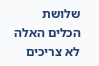שלושת הכלים האלה לא צריכים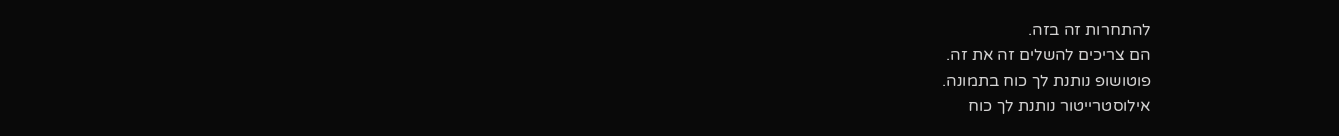להתחרות זה בזה.
הם צריכים להשלים זה את זה.
פוטושופ נותנת לך כוח בתמונה.
אילוסטרייטור נותנת לך כוח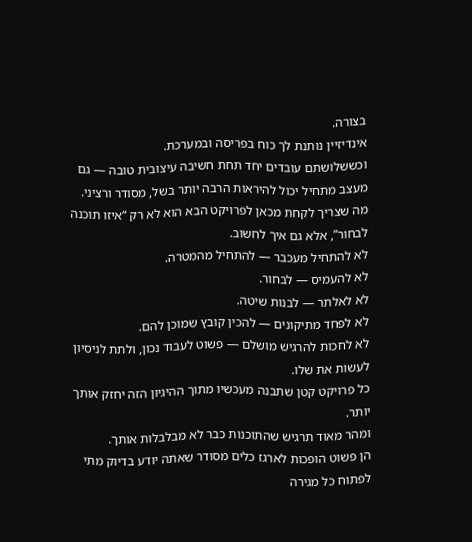בצורה.
אינדיזיין נותנת לך כוח בפריסה ובמערכת.
וכששלושתם עובדים יחד תחת חשיבה עיצובית טובה — גם מעצב מתחיל יכול להיראות הרבה יותר בשל, מסודר ורציני.
מה שצריך לקחת מכאן לפרויקט הבא הוא לא רק “איזו תוכנה לבחור”, אלא גם איך לחשוב.
לא להתחיל מעכבר — להתחיל מהמטרה.
לא להעמיס — לבחור.
לא לאלתר — לבנות שיטה.
לא לפחד מתיקונים — להכין קובץ שמוכן להם.
לא לחכות להרגיש מושלם — פשוט לעבוד נכון, ולתת לניסיון לעשות את שלו.
כל פרויקט קטן שתבנה מעכשיו מתוך ההיגיון הזה יחזק אותך יותר.
ומהר מאוד תרגיש שהתוכנות כבר לא מבלבלות אותך.
הן פשוט הופכות לארגז כלים מסודר שאתה יודע בדיוק מתי לפתוח כל מגירה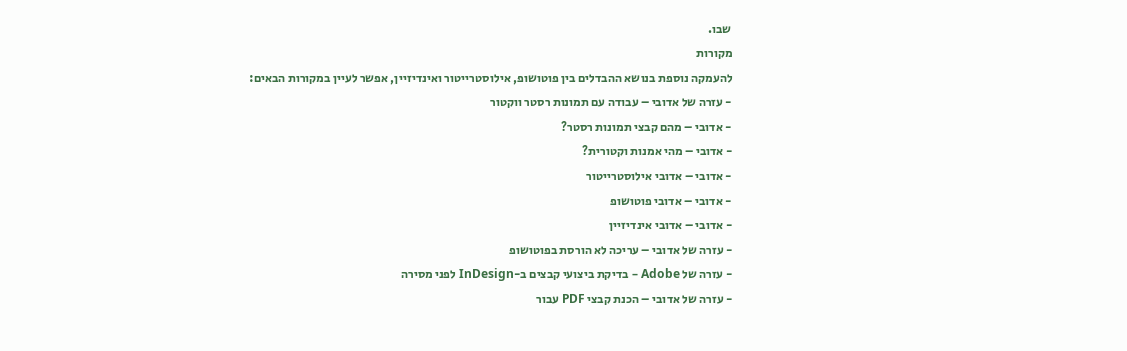שבו.
מקורות
להעמקה נוספת בנושא ההבדלים בין פוטושופ, אילוסטרייטור ואינדיזיין, אפשר לעיין במקורות הבאים:
- עזרה של אדובי – עבודה עם תמונות רסטר ווקטור
- אדובי – מהם קבצי תמונות רסטר?
- אדובי – מהי אמנות וקטורית?
- אדובי – אדובי אילוסטרייטור
- אדובי – אדובי פוטושופ
- אדובי – אדובי אינדיזיין
- עזרה של אדובי – עריכה לא הורסת בפוטושופ
- עזרה של Adobe – בדיקת ביצועי קבצים ב-InDesign לפני מסירה
- עזרה של אדובי – הכנת קבצי PDF עבור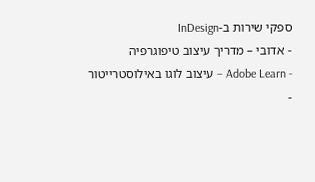ספקי שירות ב-InDesign
- אדובי – מדריך עיצוב טיפוגרפיה
- Adobe Learn – עיצוב לוגו באילוסטרייטור
-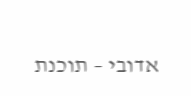אדובי – תוכנת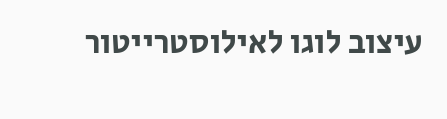עיצוב לוגו לאילוסטרייטור